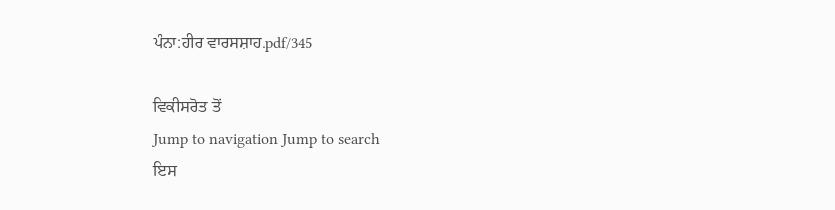ਪੰਨਾ:ਹੀਰ ਵਾਰਸਸ਼ਾਹ.pdf/345

ਵਿਕੀਸਰੋਤ ਤੋਂ
Jump to navigation Jump to search
ਇਸ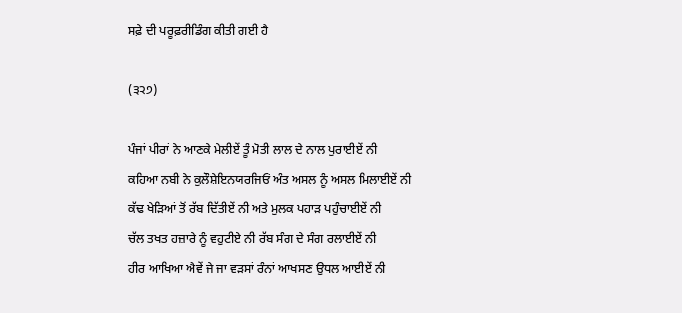ਸਫ਼ੇ ਦੀ ਪਰੂਫ਼ਰੀਡਿੰਗ ਕੀਤੀ ਗਈ ਹੈ

(੩੨੭)

ਪੰਜਾਂ ਪੀਰਾਂ ਨੇ ਆਣਕੇ ਮੇਲੀਏਂ ਤੂੰ ਮੋਤੀ ਲਾਲ ਦੇ ਨਾਲ ਪੁਰਾਈਏਂ ਨੀ
ਕਹਿਆ ਨਬੀ ਨੇ ਕੁਲੌਸ਼ੇਇਨਯਰਜਿਓਂ ਅੰਤ ਅਸਲ ਨੂੰ ਅਸਲ ਮਿਲਾਈਏਂ ਨੀ
ਕੱਢ ਖੇੜਿਆਂ ਤੋਂ ਰੱਬ ਦਿੱਤੀਏਂ ਨੀ ਅਤੇ ਮੁਲਕ ਪਹਾੜ ਪਹੁੰਚਾਈਏਂ ਨੀ
ਚੱਲ ਤਖਤ ਹਜ਼ਾਰੇ ਨੂੰ ਵਹੁਟੀਏ ਨੀ ਰੱਬ ਸੰਗ ਦੇ ਸੰਗ ਰਲਾਈਏਂ ਨੀ
ਹੀਰ ਆਖਿਆ ਐਵੇਂ ਜੇ ਜਾ ਵੜਸਾਂ ਰੰਨਾਂ ਆਖਸਣ ਉਧਲ ਆਈਏਂ ਨੀ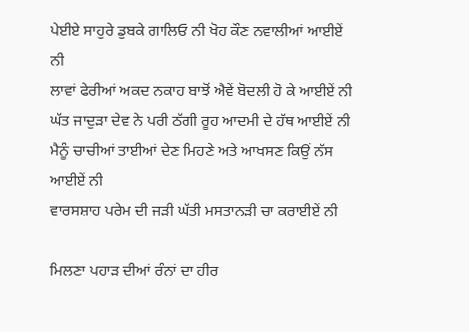ਪੇਈਏ ਸਾਹੁਰੇ ਡੁਬਕੇ ਗਾਲਿਓ ਨੀ ਖੋਹ ਕੌਣ ਨਵਾਲੀਆਂ ਆਈਏਂ ਨੀ
ਲਾਵਾਂ ਫੇਰੀਆਂ ਅਕਦ ਨਕਾਹ ਬਾਝੋਂ ਐਵੇਂ ਬੋਦਲੀ ਹੋ ਕੇ ਆਈਏਂ ਨੀ
ਘੱਤ ਜਾਦੁੜਾ ਦੇਵ ਨੇ ਪਰੀ ਠੱਗੀ ਰੂਹ ਆਦਮੀ ਦੇ ਹੱਥ ਆਈਏਂ ਨੀ
ਮੈਨੂੰ ਚਾਚੀਆਂ ਤਾਈਆਂ ਦੇਣ ਮਿਹਣੇ ਅਤੇ ਆਖਸਣ ਕਿਉਂ ਨੱਸ ਆਈਏਂ ਨੀ
ਵਾਰਸਸ਼ਾਹ ਪਰੇਮ ਦੀ ਜੜੀ ਘੱਤੀ ਮਸਤਾਨੜੀ ਚਾ ਕਰਾਈਏਂ ਨੀ

ਮਿਲਣਾ ਪਹਾੜ ਦੀਆਂ ਰੰਨਾਂ ਦਾ ਹੀਰ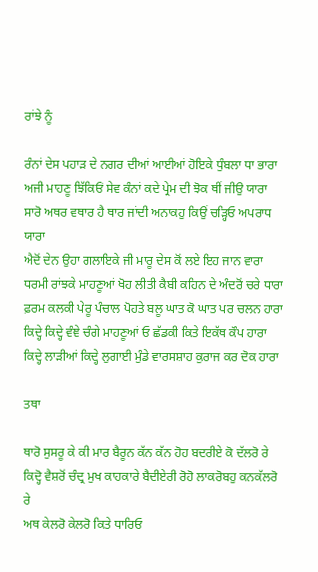ਰਾਂਝੇ ਨੂੰ

ਰੰਨਾਂ ਦੇਸ ਪਹਾੜ ਦੇ ਨਗਰ ਦੀਆਂ ਆਈਆਂ ਹੋਇਕੇ ਧੁੰਬਲਾ ਧਾ ਭਾਰਾ
ਅਜੀ ਮਾਹਣੂ ਝਿੱਕਿਓਂ ਸੇਵ ਕੰਨਾਂ ਕਦੇ ਪ੍ਰੇਮ ਦੀ ਝੋਕ ਥੀਂ ਜੀਉ ਯਾਰਾ
ਸਾਰੋ ਅਥਰ ਵਥਾਰ ਹੈ ਥਾਰ ਜਾਂਦੀ ਅਨਾਕਹੁ ਕਿਉਂ ਚੜ੍ਹਿਓ ਅਪਰਾਧ ਯਾਰਾ
ਐਦੋਂ ਦੇਨ ਉਹਾ ਗਲਾਇਕੇ ਜੀ ਮਾਰੂ ਦੇਸ ਕੋਂ ਲਏ ਇਹ ਜਾਨ ਵਾਰਾ
ਧਰਮੀ ਰਾਂਝਕੇ ਮਾਹਣੂਆਂ ਖੋਹ ਲੀਤੀ ਕੈਬੀ ਕਹਿਨ ਦੇ ਅੰਦਰੋਂ ਚਰੇ ਧਾਰਾ
ਫ਼ਰਮ ਕਲਕੀ ਪੇਰੂ ਪੰਚਾਲ ਪੋਹਤੇ ਬਲੂ ਘਾਤ ਕੋ ਘਾਤ ਪਰ ਚਲਨ ਹਾਰਾ
ਕਿਦ੍ਹੇ ਕਿਦ੍ਹੇ ਵੰਞੇ ਚੰਗੇ ਮਾਹਣੂਆਂ ਓ ਛੱਡਕੀ ਕਿਤੇ ਇਕੱਥ ਕੌਪ ਹਾਰਾ
ਕਿਦ੍ਹੇ ਲਾੜੀਆਂ ਕਿਦ੍ਹੇ ਲੁਗਾਈ ਮੁੰਡੇ ਵਾਰਸਸ਼ਾਹ ਕੁਰਾਜ ਕਰ ਦੋਕ ਹਾਰਾ

ਤਥਾ

ਥਾਰੋ ਸੁਸਰੂ ਕੇ ਕੀ ਮਾਰ ਬੈਰੂਨ ਕੱਨ ਕੱਨ ਹੋਹ ਬਦਰੀਏ ਕੋ ਦੱਲਰੋ ਰੇ
ਕਿਦ੍ਹੋ ਵੈਸ਼ਰੋਂ ਚੰਦ੍ਰ ਮੁਖ ਕਾਹਕਾਰੇ ਬੈਦੀਏਰੀ ਰੋਹੋ ਲਾਕਰੋਬਹੁ ਕਨਕੱਲਰੋ ਰੇ
ਅਥ ਕੇਲਰੋ ਕੇਲਰੋ ਕਿਤੇ ਧਾਰਿਓ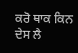ਕਰੋ ਥਾਕ ਕਿਨ ਦੇਸ ਲੈ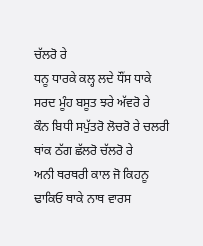ਚੱਲਰੋ ਰੇ
ਧਨੂ ਧਾਰਕੇ ਕਲ੍ਹ ਲਦੇ ਧੌਂਸ ਧਾਕੇ ਸਰਦ ਮੂੰਹ ਬਸੂਤ ਝਰੇ ਅੱਵਰੋ ਰੇ
ਕੌਨ ਬਿਧੀ ਸਪੁੱਤਰੋ ਲੋਚਰੋ ਰੇ ਚਲਰੀ ਥਾਂਕ ਠੱਗ ਛੱਲਰੋ ਚੱਲਰੋ ਰੇ
ਅਨੀ ਥਰਥਰੀ ਕਾਲ ਜੋ ਕਿਹਨੂ ਢਾਕਿਓ ਥਾਕੇ ਨਾਥ ਵਾਰਸ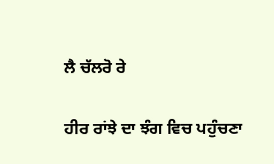ਲੈ ਚੱਲਰੋ ਰੇ

ਹੀਰ ਰਾਂਝੇ ਦਾ ਝੰਗ ਵਿਚ ਪਹੁੰਚਣਾ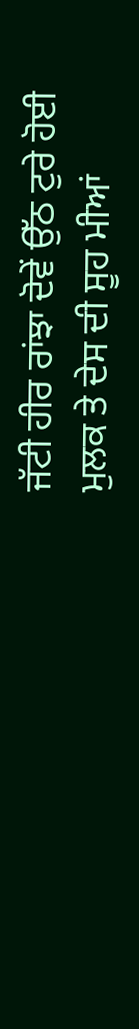ਜੱਟੀ ਹੀਰ ਰਾਂਝਾ ਦੋਵੇਂ ਉੱਠ ਟੁਰੇ ਹੋਈ ਮੁਲਕ ਤੇ ਦੇਸ ਦੀ ਸੂਹ ਮੀਆਂ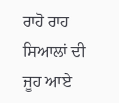ਰਾਹੋ ਰਾਹ ਸਿਆਲਾਂ ਦੀ ਜੂਹ ਆਏ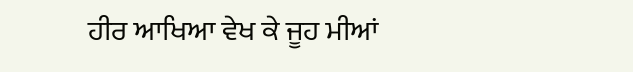ਹੀਰ ਆਖਿਆ ਵੇਖ ਕੇ ਜੂਹ ਮੀਆਂ